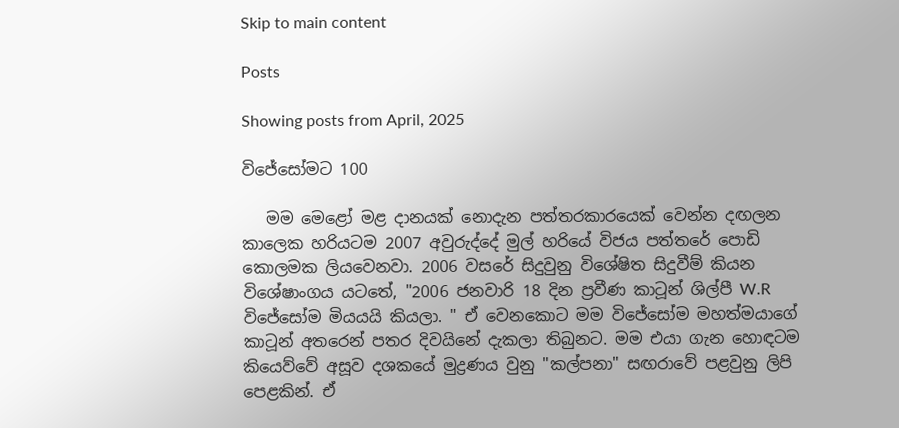Skip to main content

Posts

Showing posts from April, 2025

විජේසෝමට 100

   මම මෙළෝ මළ දානයක් නොදැන පත්තරකාරයෙක් වෙන්න දඟලන කාලෙක හරියටම 2007 අවුරුද්දේ මුල් හරියේ විජය පත්තරේ පොඩි කොලමක ලියවෙනවා. 2006 වසරේ සිදුවුනු විශේෂිත සිදුවීම් කියන විශේෂාංගය යටතේ, "2006 ජනවාරි 18 දින ප්‍රවීණ කාටූන් ශිල්පී W.R විජේසෝම මියයයි කියලා. " ඒ වෙනකොට මම විජේසෝම මහත්මයාගේ කාටූන් අතරෙන් පතර දිවයිනේ දැකලා තිබුනට. මම එයා ගැන හොඳටම කියෙව්වේ අසූව දශකයේ මුද්‍රණය වුනු "කල්පනා" සඟරාවේ පළවුනු ලිපි පෙළකින්. ඒ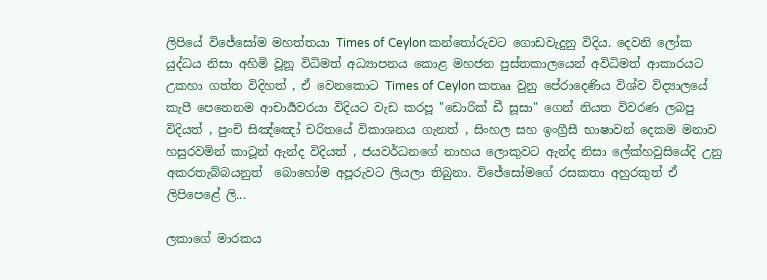ලිපියේ විජේසෝම මහත්තයා Times of Ceylon කන්තෝරුවට ගොඩවැදුනු විදිය. දෙවනි ලෝක යුද්ධය නිසා අහිමි වූනූ විධිමත් අධ්‍යාපනය කොළ මහජන පුස්තකාලයෙන් අවිධිමත් ආකාරයට උකහා ගත්ත විදිහත් , ඒ වෙනකොට Times of Ceylon කතෲ වුනු පේරාදෙණිය විශ්ව විද්‍යාලයේ කැපී පෙනෙනම ආචාර්‍යවරයා විදියට වැඩ කරපූ "ඩොරික් ඩී සූසා" ගෙන් නියත විවරණ ලබපු විදියත් , පුංචි සිඤ්ඤෝ චරිතයේ විකාශනය ගැනත් , සිංහල සහ ඉංග්‍රීසී භාෂාවන් දෙකම මනාව හසුරවමින් කාටූන් ඇන්ද විදියත් , ජයවර්ධනගේ නාහය ලොකුවට ඇන්ද නිසා ලේක්හවුසියේදි උනු අකරතැබ්බයනුත්  බොහෝම අපූරුවට ලියලා තිබුනා. විජේසෝමගේ රසකතා අහුරකුත් ඒ ලිපිපෙළේ ලි...

ලකාගේ මාරකය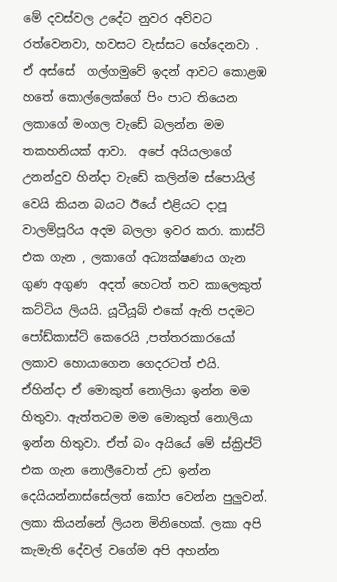මේ දවස්වල උදේට නුවර අව්වට රත්වෙනවා, හවසට වැස්සට හේදෙනවා . ඒ අස්සේ  ගල්ගමුවේ ඉදන් ආවට කොළඹ හතේ කොල්ලෙක්ගේ පිං පාට තියෙන ලකාගේ මංගල වැඩේ බලන්න මම තකහනියක් ආවා.  අපේ අයියලාගේ උනන්දුව හින්දා වැඩේ කලින්ම ස්පොයිල් වෙයි කියන බයට ඊයේ එළියට දාපූ වාලම්පූරිය අදම බලලා ඉවර කරා. කාස්ට් එක ගැන , ලකාගේ අධ්‍යක්ෂණය ගැන ගුණ අගුණ  අදත් හෙටත් තව කාලෙකුත් කට්ටිය ලියයි. යූටීයූබ් එකේ ඇති පදමට පෝඩ්කාස්ට් කෙරෙයි ,පත්තරකාරයෝ ලකාව හොයාගෙන ගෙදරටත් එයි. ඒහින්දා ඒ මොකුත් නොලියා ඉන්න මම හිතුවා. ඇත්තටම මම මොකුත් නොලියා ඉන්න හිතුවා. ඒත් බං අයියේ මේ ස්ක්‍රිප්ට් එක ගැන නොලීවොත් උඩ ඉන්න දෙයියන්නාස්සේලත් කෝප වෙන්න පුලුවන්. ලකා කියන්නේ ලියන මිනිහෙක්. ලකා අපි කැමැති දේවල් වගේම අපි අහන්න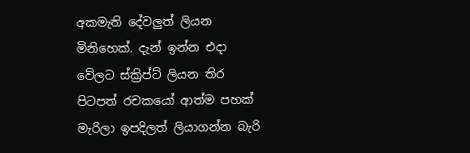අකමැති දේවලුත් ලියන මිනිහෙක්. දැන් ඉන්න එදා වේලට ස්ක්‍රිප්ට් ලියන තිර පිටපත් රචකයෝ ආත්ම පහක් මැරිලා ඉපදිලත් ලියාගන්න බැරි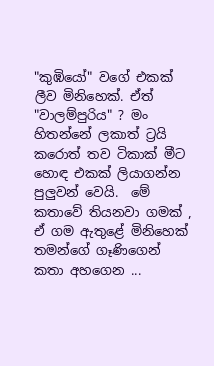"කුඹියෝ" වගේ එකක් ලීව මිනිහෙක්. ඒත් "වාලම්පුරිය" ? මං හිතන්නේ ලකාත් ට්‍රයි කරොත් තව ටිකාක් මීට හොඳ එකක් ලියාගන්න පුලුවන් වෙයි.  මේ කතාවේ තියනවා ගමක් , ඒ ගම ඇතුළේ මිනිහෙක් තමන්ගේ ගෑණිගෙන් කතා අහගෙන ...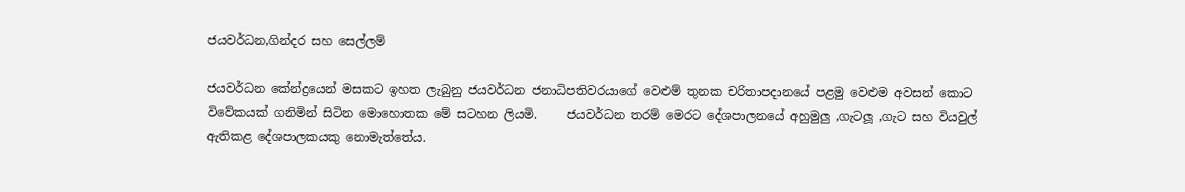ජයවර්ධන,ගින්දර සහ සෙල්ලම්

ජයවර්ධන කේන්ද්‍රයෙන් මසකට ඉහත ලැබුනු ජයවර්ධන ජනාධිපතිවරයාගේ වෙළුම් තුනක චරිතාපදානයේ පළමු වෙළුම අවසන් කොට විවේකයක් ගනිමින් සිටින මොහොතක මේ සටහන ලියමි.     ජයවර්ධන තරම් මෙරට දේශපාලනයේ අහුමුලු ,ගැටලූ ,ගැට සහ වියවුල් ඇතිකළ දේශපාලකයකු නොමැත්තේය.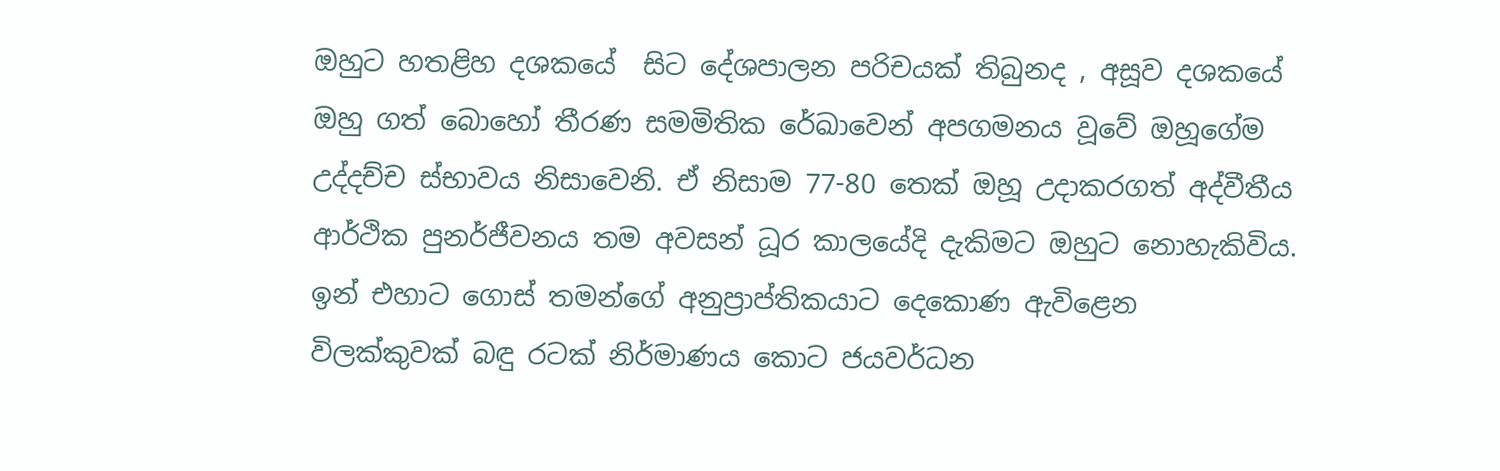ඔහුට හතළිහ දශකයේ  සිට දේශපාලන පරිචයක් තිබුනද , අසූව දශකයේ ඔහු ගත් බොහෝ තීරණ සමමිතික රේඛාවෙන් අපගමනය වූවේ ඔහූගේම උද්දච්ච ස්භාවය නිසාවෙනි. ඒ නිසාම 77-80 තෙක් ඔහූ උදාකරගත් අද්වීතීය ආර්ථික පුනර්ජීවනය තම අවසන් ධූර කාලයේදි දැකිමට ඔහුට නොහැකිවිය. ඉන් එහාට ගොස් තමන්ගේ අනුප්‍රාප්තිකයාට දෙකොණ ඇවිළෙන විලක්කුවක් බඳු රටක් නිර්මාණය කොට ජයවර්ධන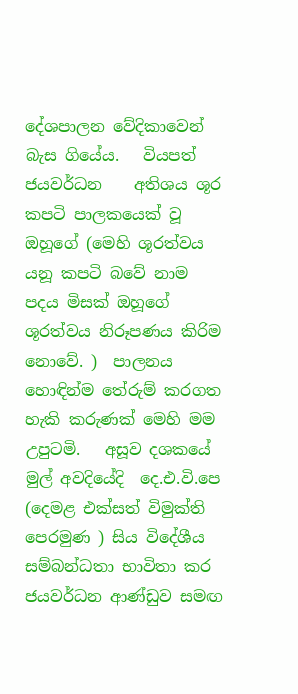දේශපාලන වේදිකාවෙන් බැස ගියේය.   වියපත් ජයවර්ධන    අතිශය ශූර කපටි පාලකයෙක් වූ ඔහූගේ (මෙහි ශූරත්වය යනූ කපටි බවේ නාම  පදය මිසක් ඔහූගේ ශූරත්වය නිරූපණය කිරිම නොවේ. )  පාලනය හොඳින්ම තේරුම් කරගත හැකි කරුණක් මෙහි මම උපුටමි.   අසූව දශකයේ මුල් අවදියේදි  දෙ.එ.වි.පෙ (දෙමළ එක්සත් විමුක්ති පෙරමුණ ) සිය විදේශීය සම්බන්ධතා භාවිතා කර ජයවර්ධන ආණ්ඩුව සමඟ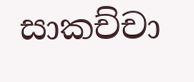සාකච්චා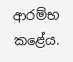ආරම්භ කළේය.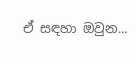ඒ සඳහා ඔවුන...